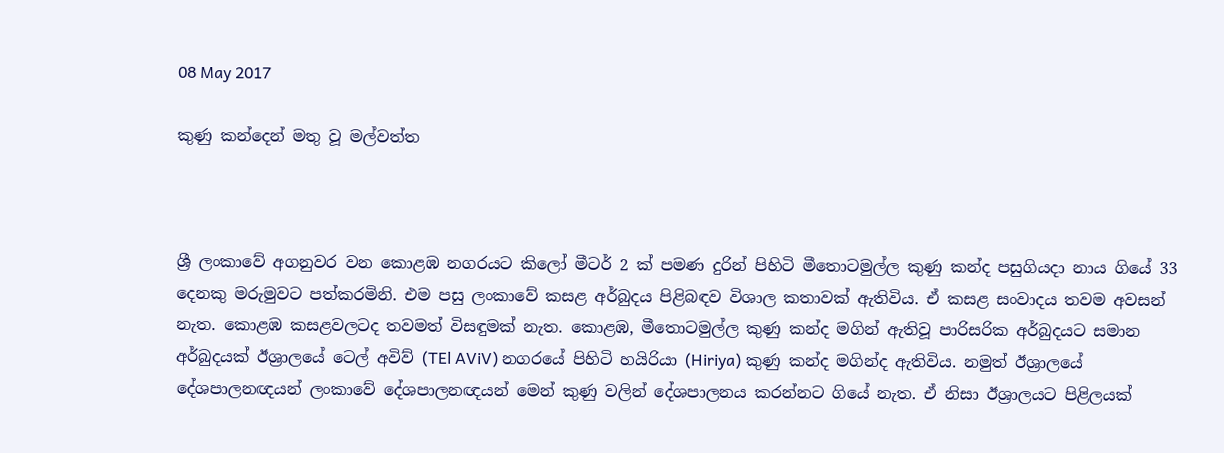08 May 2017

කුණු කන්දෙන් මතු වූ මල්වත්ත



ශ්‍රී ලංකාවේ අගනුවර වන කොළඹ නගරයට කිලෝ මීටර් 2 ක්‌ පමණ දුරින් පිහිටි මීතොටමුල්ල කුණු කන්ද පසුගියදා නාය ගියේ 33 දෙනකු මරුමුවට පත්කරමිනි. එම පසු ලංකාවේ කසළ අර්බුදය පිළිබඳව විශාල කතාවක්‌ ඇතිවිය. ඒ කසළ සංවාදය තවම අවසන් නැත. කොළඹ කසළවලටද තවමත් විසඳුමක්‌ නැත. කොළඹ, මීතොටමුල්ල කුණු කන්ද මගින් ඇතිවූ පාරිසරික අර්බුදයට සමාන අර්බුදයක්‌ ඊශ්‍රාලයේ ටෙල් අවිව් (TEl AViV) නගරයේ පිහිටි හයිරියා (Hiriya) කුණු කන්ද මගින්ද ඇතිවිය. නමුත් ඊශ්‍රාලයේ දේශපාලනඥයන් ලංකාවේ දේශපාලනඥයන් මෙන් කුණු වලින් දේශපාලනය කරන්නට ගියේ නැත. ඒ නිසා ඊශ්‍රාලයට පිළිලයක්‌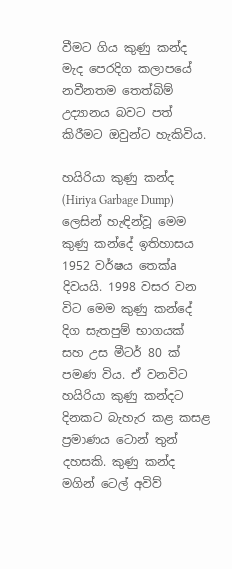වීමට ගිය කුණු කන්ද මැද පෙරදිග කලාපයේ නවීනතම තෙත්බිම් උද්‍යානය බවට පත් කිරීමට ඔවුන්ට හැකිවිය.

හයිරියා කුණු කන්ද (Hiriya Garbage Dump) ලෙසින් හැඳින්වූ මෙම කුණු කන්දේ ඉතිහාසය 1952 වර්ෂය තෙක්‌a දිවයයි. 1998 වසර වන විට මෙම කුණු කන්දේ දිග සැතපුම් භාගයක්‌ සහ උස මීටර් 80 ක්‌ පමණ විය. ඒ වනවිට හයිරියා කුණු කන්දට දිනකට බැහැර කළ කසළ ප්‍රමාණය ටොන් තුන් දහසකි. කුණු කන්ද මගින් ටෙල් අවිව්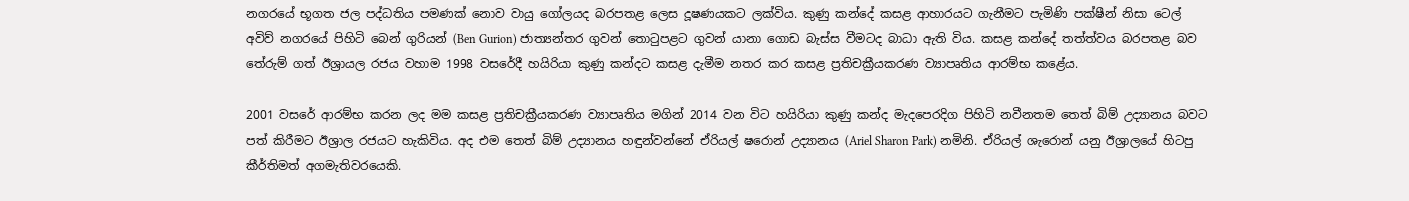නගරයේ භූගත ජල පද්ධතිය පමණක්‌ නොව වායු ගෝලයද බරපතළ ලෙස දූෂණයකට ලක්‌විය. කුණු කන්දේ කසළ ආහාරයට ගැනීමට පැමිණි පක්‌ෂීන් නිසා ටෙල් අවිව් නගරයේ පිහිටි බෙන් ගුරියන් (Ben Gurion) ජාත්‍යන්තර ගුවන් තොටුපළට ගුවන් යානා ගොඩ බැස්‌ස වීමටද බාධා ඇති විය. කසළ කන්දේ තත්ත්වය බරපතළ බව තේරුම් ගත් ඊශ්‍රායල රජය වහාම 1998 වසරේදී හයිරියා කුණු කන්දට කසළ දැමීම නතර කර කසළ ප්‍රතිචක්‍රීයකරණ ව්‍යාපෘතිය ආරම්භ කළේය.

2001 වසරේ ආරම්භ කරන ලද මම කසළ ප්‍රතිචක්‍රීයකරණ ව්‍යාපෘතිය මගින් 2014 වන විට හයිරියා කුණු කන්ද මැදපෙරදිග පිහිටි නවීනතම තෙත් බිම් උද්‍යානය බවට පත් කිරීමට ඊශ්‍රාල රජයට හැකිවිය. අද එම තෙත් බිම් උද්‍යානය හඳුන්වන්නේ ඒරියල් ෂරොන් උද්‍යානය (Ariel Sharon Park) නමිනි. ඒරියල් ශැරොන් යනු ඊශ්‍රාලයේ හිටපු කීර්තිමත් අගමැතිවරයෙකි.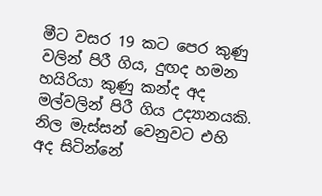මීට වසර 19 කට පෙර කුණු වලින් පිරී ගිය, දුඟද හමන හයිරියා කුණු කන්ද අද මල්වලින් පිරී ගිය උද්‍යානයකි. නිල මැස්‌සන් වෙනුවට එහි අද සිටින්නේ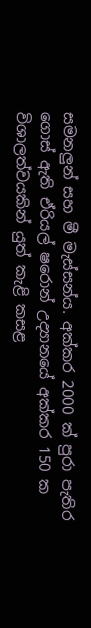සමනලුන් සහ මී මැස්‌සන්ය. අක්‌කර 2000 ක්‌ පුරා පැතිර ගොස්‌ ඇති ඒරියල් ෂරොන් උද්‍යානයේ අක්‌කර 150 ක විශාලත්වයකින් යුත් කැළි කසළ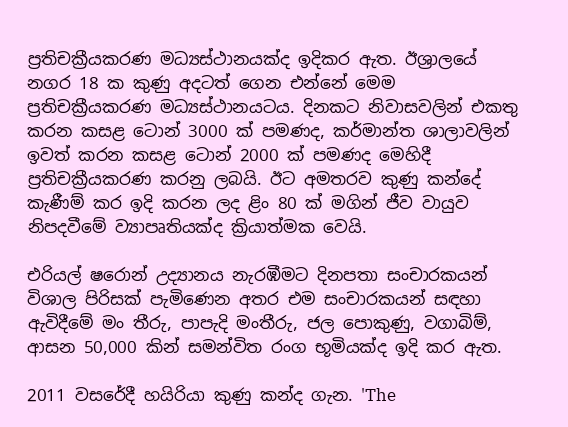ප්‍රතිචක්‍රීයකරණ මධ්‍යස්‌ථානයක්‌ද ඉදිකර ඇත. ඊශ්‍රාලයේ නගර 18 ක කුණු අදටත් ගෙන එන්නේ මෙම ප්‍රතිචක්‍රීයකරණ මධ්‍යස්‌ථානයටය. දිනකට නිවාසවලින් එකතු කරන කසළ ටොන් 3000 ක්‌ පමණද, කර්මාන්ත ශාලාවලින් ඉවත් කරන කසළ ටොන් 2000 ක්‌ පමණද මෙහිදී ප්‍රතිචක්‍රීයකරණ කරනු ලබයි. ඊට අමතරව කුණු කන්දේ කැණීම් කර ඉදි කරන ලද ළිං 80 ක්‌ මගින් ජීව වායුව නිපදවීමේ ව්‍යාපෘතියක්‌ද ක්‍රියාත්මක වෙයි.

එරියල් ෂරොන් උද්‍යානය නැරඹීමට දිනපතා සංචාරකයන් විශාල පිරිසක්‌ පැමිණෙන අතර එම සංචාරකයන් සඳහා ඇවිදීමේ මං තීරු, පාපැදි මංතීරු, ජල පොකුණු, වගාබිම්, ආසන 50,000 කින් සමන්විත රංග භූමියක්‌ද ඉදි කර ඇත.

2011 වසරේදී හයිරියා කුණු කන්ද ගැන. 'The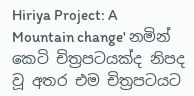Hiriya Project: A Mountain change' නමින් කෙටි චිත්‍රපටයක්‌ද නිපද වූ අතර එම චිත්‍රපටයට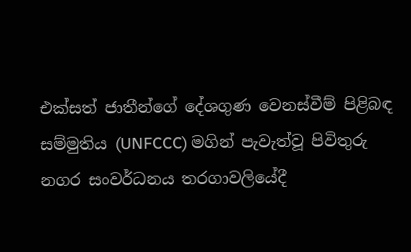එක්‌සත් ජාතීන්ගේ දේශගුණ වෙනස්‌වීම් පිළිබඳ සම්මුතිය (UNFCCC) මගින් පැවැත්වූ පිවිතුරු නගර සංවර්ධනය තරගාවලියේදී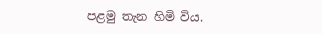පළමු තැන හිමි විය.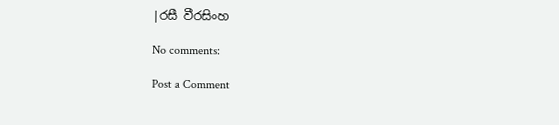|රසී වීරසිංහ

No comments:

Post a Comment